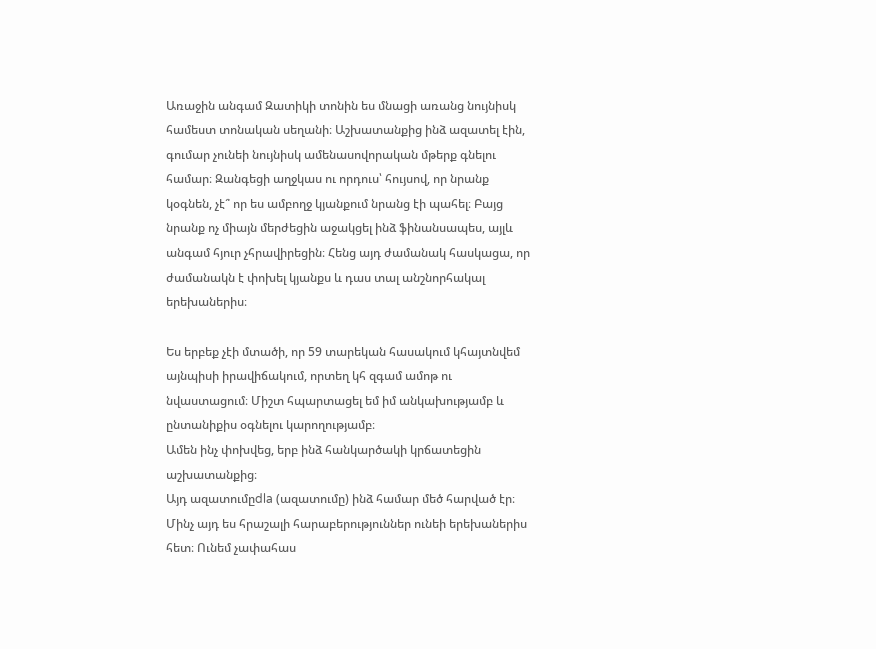Առաջին անգամ Զատիկի տոնին ես մնացի առանց նույնիսկ համեստ տոնական սեղանի։ Աշխատանքից ինձ ազատել էին, գումար չունեի նույնիսկ ամենասովորական մթերք գնելու համար։ Զանգեցի աղջկաս ու որդուս՝ հույսով, որ նրանք կօգնեն, չէ՞ որ ես ամբողջ կյանքում նրանց էի պահել։ Բայց նրանք ոչ միայն մերժեցին աջակցել ինձ ֆինանսապես, այլև անգամ հյուր չհրավիրեցին։ Հենց այդ ժամանակ հասկացա, որ ժամանակն է փոխել կյանքս և դաս տալ անշնորհակալ երեխաներիս։

Ես երբեք չէի մտածի, որ 59 տարեկան հասակում կհայտնվեմ այնպիսի իրավիճակում, որտեղ կհ զգամ ամոթ ու նվաստացում։ Միշտ հպարտացել եմ իմ անկախությամբ և ընտանիքիս օգնելու կարողությամբ։
Ամեն ինչ փոխվեց, երբ ինձ հանկարծակի կրճատեցին աշխատանքից։
Այդ ազատումըdla (ազատումը) ինձ համար մեծ հարված էր։
Մինչ այդ ես հրաշալի հարաբերություններ ունեի երեխաներիս հետ։ Ունեմ չափահաս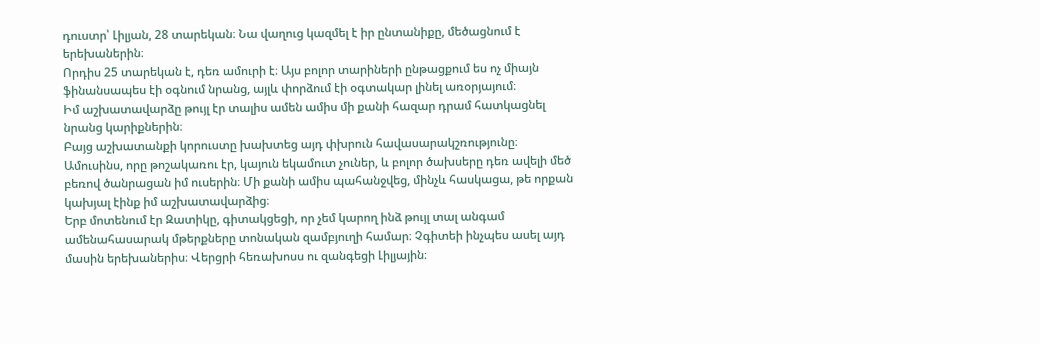դուստր՝ Լիլյան, 28 տարեկան։ Նա վաղուց կազմել է իր ընտանիքը, մեծացնում է երեխաներին։
Որդիս 25 տարեկան է, դեռ ամուրի է։ Այս բոլոր տարիների ընթացքում ես ոչ միայն ֆինանսապես էի օգնում նրանց, այլև փորձում էի օգտակար լինել առօրյայում։
Իմ աշխատավարձը թույլ էր տալիս ամեն ամիս մի քանի հազար դրամ հատկացնել նրանց կարիքներին։
Բայց աշխատանքի կորուստը խախտեց այդ փխրուն հավասարակշռությունը։ Ամուսինս, որը թոշակառու էր, կայուն եկամուտ չուներ, և բոլոր ծախսերը դեռ ավելի մեծ բեռով ծանրացան իմ ուսերին։ Մի քանի ամիս պահանջվեց, մինչև հասկացա, թե որքան կախյալ էինք իմ աշխատավարձից։
Երբ մոտենում էր Զատիկը, գիտակցեցի, որ չեմ կարող ինձ թույլ տալ անգամ ամենահասարակ մթերքները տոնական զամբյուղի համար։ Չգիտեի ինչպես ասել այդ մասին երեխաներիս։ Վերցրի հեռախոսս ու զանգեցի Լիլյային։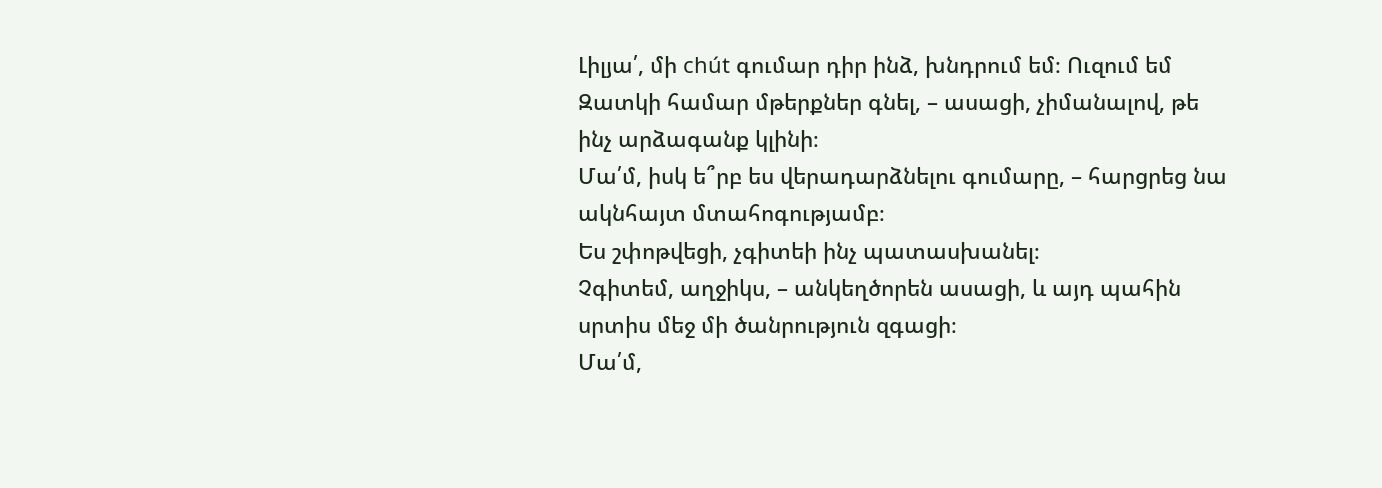Լիլյա՛, մի chút գումար դիր ինձ, խնդրում եմ։ Ուզում եմ Զատկի համար մթերքներ գնել, – ասացի, չիմանալով, թե ինչ արձագանք կլինի։
Մա՛մ, իսկ ե՞րբ ես վերադարձնելու գումարը, – հարցրեց նա ակնհայտ մտահոգությամբ։
Ես շփոթվեցի, չգիտեի ինչ պատասխանել։
Չգիտեմ, աղջիկս, – անկեղծորեն ասացի, և այդ պահին սրտիս մեջ մի ծանրություն զգացի։
Մա՛մ,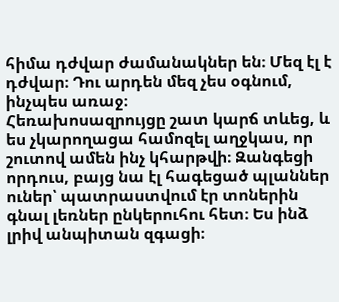հիմա դժվար ժամանակներ են։ Մեզ էլ է դժվար։ Դու արդեն մեզ չես օգնում, ինչպես առաջ։
Հեռախոսազրույցը շատ կարճ տևեց, և ես չկարողացա համոզել աղջկաս, որ շուտով ամեն ինչ կհարթվի։ Զանգեցի որդուս, բայց նա էլ հագեցած պլաններ ուներ՝ պատրաստվում էր տոներին գնալ լեռներ ընկերուհու հետ։ Ես ինձ լրիվ անպիտան զգացի։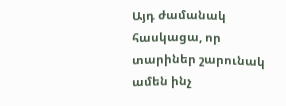Այդ ժամանակ հասկացա, որ տարիներ շարունակ ամեն ինչ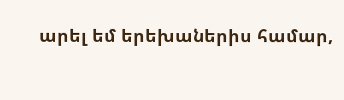արել եմ երեխաներիս համար,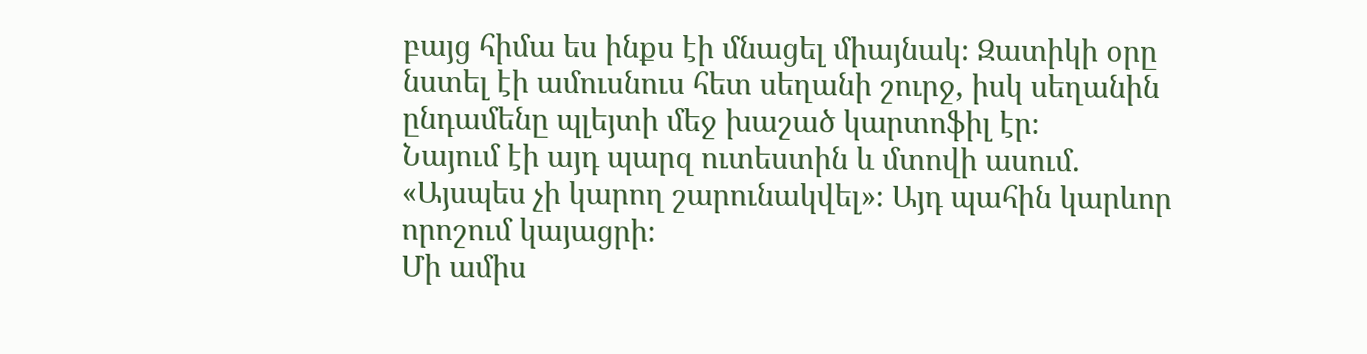բայց հիմա ես ինքս էի մնացել միայնակ։ Զատիկի օրը նստել էի ամուսնուս հետ սեղանի շուրջ, իսկ սեղանին ընդամենը պլեյտի մեջ խաշած կարտոֆիլ էր։
Նայում էի այդ պարզ ուտեստին և մտովի ասում. «Այսպես չի կարող շարունակվել»։ Այդ պահին կարևոր որոշում կայացրի։
Մի ամիս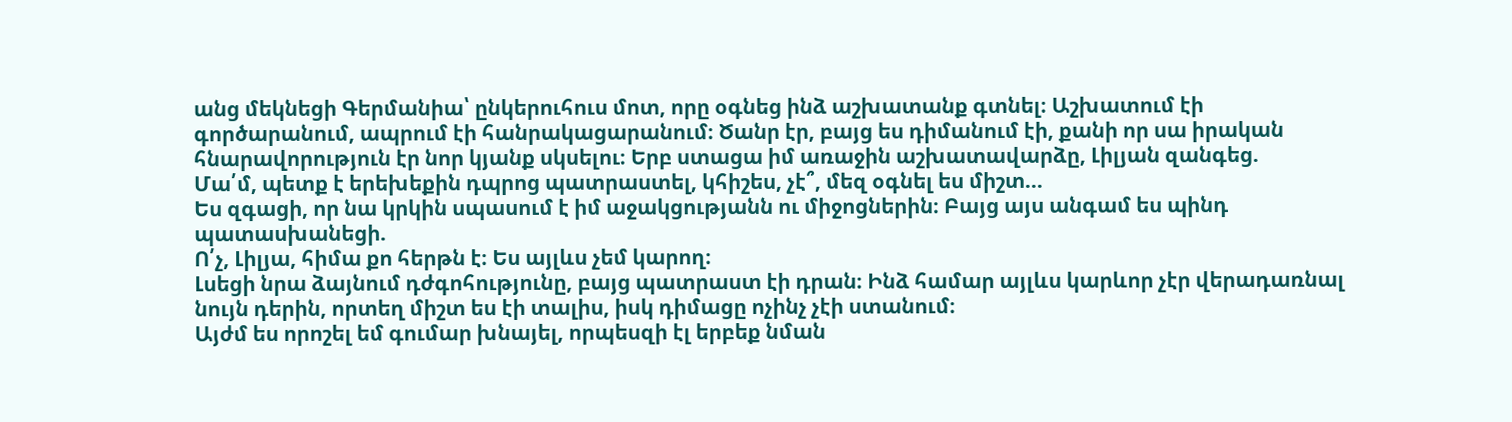անց մեկնեցի Գերմանիա՝ ընկերուհուս մոտ, որը օգնեց ինձ աշխատանք գտնել։ Աշխատում էի գործարանում, ապրում էի հանրակացարանում։ Ծանր էր, բայց ես դիմանում էի, քանի որ սա իրական հնարավորություն էր նոր կյանք սկսելու։ Երբ ստացա իմ առաջին աշխատավարձը, Լիլյան զանգեց.
Մա՛մ, պետք է երեխեքին դպրոց պատրաստել, կհիշես, չէ՞, մեզ օգնել ես միշտ…
Ես զգացի, որ նա կրկին սպասում է իմ աջակցությանն ու միջոցներին։ Բայց այս անգամ ես պինդ պատասխանեցի.
Ո՛չ, Լիլյա, հիմա քո հերթն է։ Ես այլևս չեմ կարող։
Լսեցի նրա ձայնում դժգոհությունը, բայց պատրաստ էի դրան։ Ինձ համար այլևս կարևոր չէր վերադառնալ նույն դերին, որտեղ միշտ ես էի տալիս, իսկ դիմացը ոչինչ չէի ստանում։
Այժմ ես որոշել եմ գումար խնայել, որպեսզի էլ երբեք նման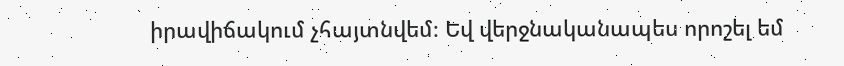իրավիճակում չհայտնվեմ։ Եվ վերջնականապես որոշել եմ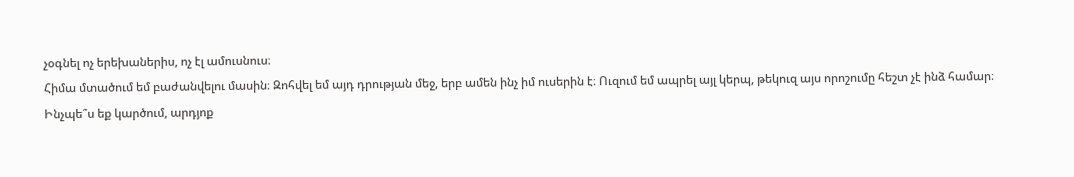չօգնել ոչ երեխաներիս, ոչ էլ ամուսնուս։
Հիմա մտածում եմ բաժանվելու մասին։ Զոհվել եմ այդ դրության մեջ, երբ ամեն ինչ իմ ուսերին է։ Ուզում եմ ապրել այլ կերպ, թեկուզ այս որոշումը հեշտ չէ ինձ համար։
Ինչպե՞ս եք կարծում, արդյոք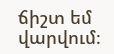ճիշտ եմ վարվում։